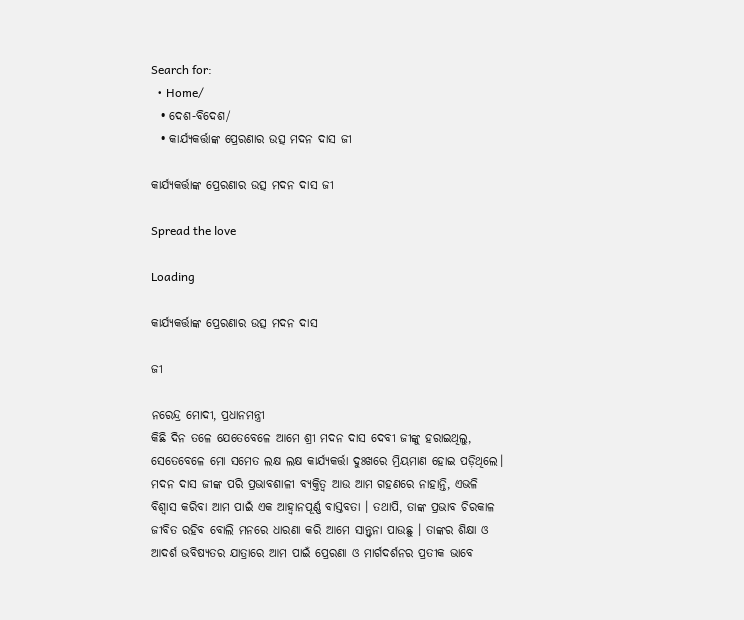Search for:
  • Home/
  • ଦେଶ-ବିଦେଶ/
  • କାର୍ଯ୍ୟକର୍ତ୍ତାଙ୍କ ପ୍ରେରଣାର ଉତ୍ସ ମଦନ ଦାସ ଜୀ

କାର୍ଯ୍ୟକର୍ତ୍ତାଙ୍କ ପ୍ରେରଣାର ଉତ୍ସ ମଦନ ଦାସ ଜୀ

Spread the love

Loading

କାର୍ଯ୍ୟକର୍ତ୍ତାଙ୍କ ପ୍ରେରଣାର ଉତ୍ସ ମଦନ ଦାସ

ଜୀ

ନରେନ୍ଦ୍ର ମୋଦୀ, ପ୍ରଧାନମନ୍ତ୍ରୀ
କିଛି ଦିନ ତଳେ ଯେତେବେଳେ ଆମେ ଶ୍ରୀ ମଦନ ଦାସ ଦେବୀ ଜୀଙ୍କୁ ହରାଇଥିଲୁ,
ସେତେବେଳେ ମୋ ସମେତ ଲକ୍ଷ ଲକ୍ଷ କାର୍ଯ୍ୟକର୍ତ୍ତା ଦୁଃଖରେ ମ୍ରିୟମାଣ ହୋଇ ପଡ଼ିଥିଲେ।
ମଦନ ଦାସ ଜୀଙ୍କ ପରି ପ୍ରଭାବଶାଳୀ ବ୍ୟକ୍ତିତ୍ୱ ଆଉ ଆମ ଗହଣରେ ନାହାନ୍ତି, ଏଭଳି
ବିଶ୍ୱାସ କରିବା ଆମ ପାଇଁ ଏକ ଆହ୍ୱାନପୂର୍ଣ୍ଣ ବାସ୍ତବତା । ତଥାପି, ତାଙ୍କ ପ୍ରଭାବ ଚିରକାଳ
ଜୀବିତ ରହିବ ବୋଲି ମନରେ ଧାରଣା କରି ଆମେ ସାନ୍ତ୍ୱନା ପାଉଛୁ । ତାଙ୍କର ଶିକ୍ଷା ଓ
ଆଦର୍ଶ ଭବିଷ୍ୟତର ଯାତ୍ରାରେ ଆମ ପାଇଁ ପ୍ରେରଣା ଓ ମାର୍ଗଦର୍ଶନର ପ୍ରତୀକ ଭାବେ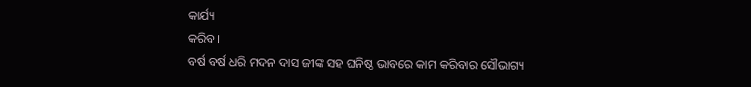କାର୍ଯ୍ୟ
କରିବ।
ବର୍ଷ ବର୍ଷ ଧରି ମଦନ ଦାସ ଜୀଙ୍କ ସହ ଘନିଷ୍ଠ ଭାବରେ କାମ କରିବାର ସୌଭାଗ୍ୟ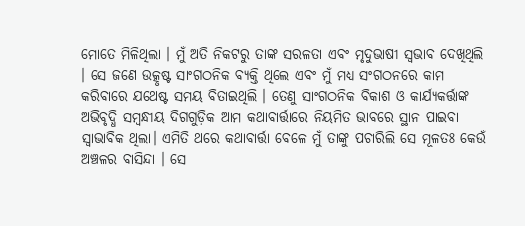ମୋତେ ମିଳିଥିଲା । ମୁଁ ଅତି ନିକଟରୁ ତାଙ୍କ ସରଳତା ଏବଂ ମୃଦୁଭାଷୀ ସ୍ୱଭାବ ଦେଖିଥିଲି
। ସେ ଜଣେ ଉତ୍କୃଷ୍ଟ ସାଂଗଠନିକ ବ୍ୟକ୍ତି ଥିଲେ ଏବଂ ମୁଁ ମଧ୍ୟ ସଂଗଠନରେ କାମ
କରିବାରେ ଯଥେଷ୍ଟ ସମୟ ବିତାଇଥିଲି । ତେଣୁ ସାଂଗଠନିକ ବିକାଶ ଓ କାର୍ଯ୍ୟକର୍ତ୍ତାଙ୍କ
ଅଭିବୃଦ୍ଧି ସମ୍ବନ୍ଧୀୟ ଦିଗଗୁଡ଼ିକ ଆମ କଥାବାର୍ତ୍ତାରେ ନିୟମିତ ଭାବରେ ସ୍ଥାନ ପାଇବା
ସ୍ୱାଭାବିକ ଥିଲା। ଏମିତି ଥରେ କଥାବାର୍ତ୍ତା ବେଳେ ମୁଁ ତାଙ୍କୁ ପଚାରିଲି ସେ ମୂଳତଃ କେଉଁ
ଅଞ୍ଚଳର ବାସିନ୍ଦା । ସେ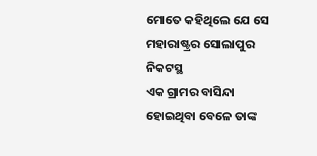ମୋତେ କହିଥିଲେ ଯେ ସେ ମହାରାଷ୍ଟ୍ରର ସୋଲାପୁର ନିକଟସ୍ଥ
ଏକ ଗ୍ରାମର ବାସିନ୍ଦା ହୋଇଥିବା ବେଳେ ତାଙ୍କ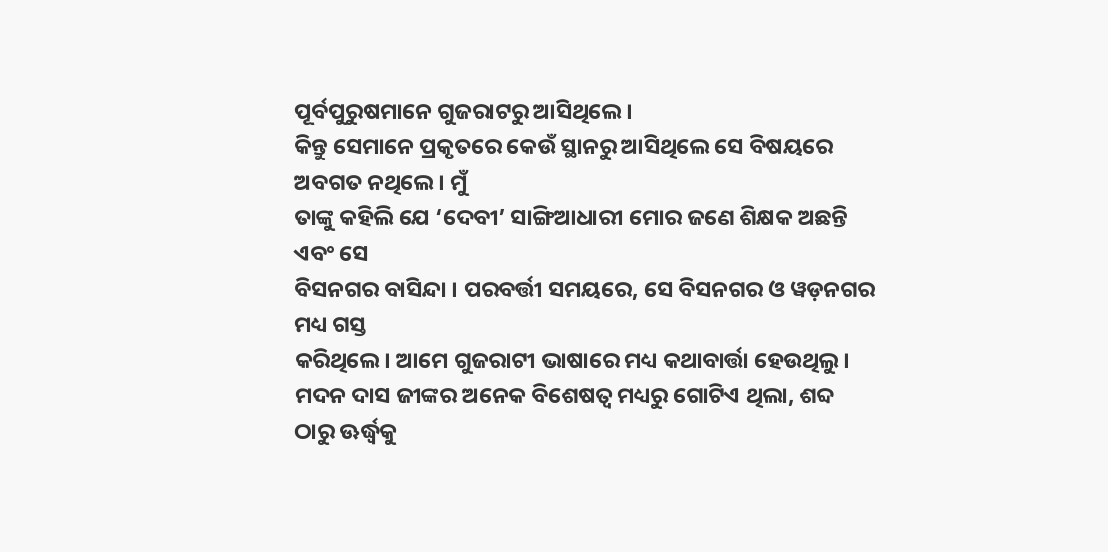ପୂର୍ବପୁରୁଷମାନେ ଗୁଜରାଟରୁ ଆସିଥିଲେ ।
କିନ୍ତୁ ସେମାନେ ପ୍ରକୃତରେ କେଉଁ ସ୍ଥାନରୁ ଆସିଥିଲେ ସେ ବିଷୟରେ ଅବଗତ ନଥିଲେ। ମୁଁ
ତାଙ୍କୁ କହିଲି ଯେ ‘ଦେବୀ’ ସାଙ୍ଗିଆଧାରୀ ମୋର ଜଣେ ଶିକ୍ଷକ ଅଛନ୍ତି ଏବଂ ସେ
ବିସନଗର ବାସିନ୍ଦା । ପରବର୍ତ୍ତୀ ସମୟରେ, ସେ ବିସନଗର ଓ ୱଡ଼ନଗର ମଧ୍ୟ ଗସ୍ତ
କରିଥିଲେ। ଆମେ ଗୁଜରାଟୀ ଭାଷାରେ ମଧ୍ୟ କଥାବାର୍ତ୍ତା ହେଉଥିଲୁ।
ମଦନ ଦାସ ଜୀଙ୍କର ଅନେକ ବିଶେଷତ୍ୱ ମଧ୍ୟରୁ ଗୋଟିଏ ଥିଲା, ଶବ୍ଦ ଠାରୁ ଊର୍ଦ୍ଧ୍ୱକୁ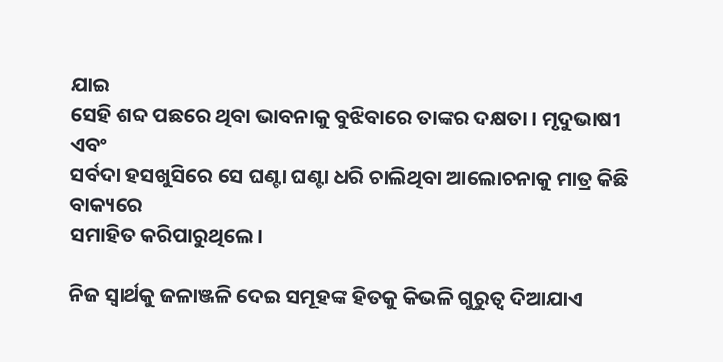ଯାଇ
ସେହି ଶବ୍ଦ ପଛରେ ଥିବା ଭାବନାକୁ ବୁଝିବାରେ ତାଙ୍କର ଦକ୍ଷତା । ମୃଦୁଭାଷୀ ଏବଂ
ସର୍ବଦା ହସଖୁସିରେ ସେ ଘଣ୍ଟା ଘଣ୍ଟା ଧରି ଚାଲିଥିବା ଆଲୋଚନାକୁ ମାତ୍ର କିଛି ବାକ୍ୟରେ
ସମାହିତ କରିପାରୁଥିଲେ।

ନିଜ ସ୍ୱାର୍ଥକୁ ଜଳାଞ୍ଜଳି ଦେଇ ସମୂହଙ୍କ ହିତକୁ କିଭଳି ଗୁରୁତ୍ୱ ଦିଆଯାଏ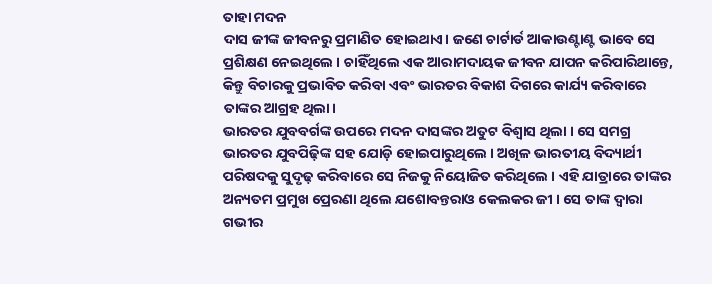ତାହା ମଦନ
ଦାସ ଜୀଙ୍କ ଜୀବନରୁ ପ୍ରମାଣିତ ହୋଇଥାଏ। ଜଣେ ଚାର୍ଟାର୍ଡ ଆକାଉଣ୍ଟାଣ୍ଟ ଭାବେ ସେ
ପ୍ରଶିକ୍ଷଣ ନେଇଥିଲେ । ଚାହିଁଥିଲେ ଏକ ଆରାମଦାୟକ ଜୀବନ ଯାପନ କରିପାରିଥାନ୍ତେ,
କିନ୍ତୁ ବିଚାରକୁ ପ୍ରଭାବିତ କରିବା ଏବଂ ଭାରତର ବିକାଶ ଦିଗରେ କାର୍ଯ୍ୟ କରିବାରେ
ତାଙ୍କର ଆଗ୍ରହ ଥିଲା।
ଭାରତର ଯୁବବର୍ଗଙ୍କ ଉପରେ ମଦନ ଦାସଙ୍କର ଅତୁଟ ବିଶ୍ୱାସ ଥିଲା । ସେ ସମଗ୍ର
ଭାରତର ଯୁବପିଢ଼ିଙ୍କ ସହ ଯୋଡ଼ି ହୋଇପାରୁଥିଲେ । ଅଖିଳ ଭାରତୀୟ ବିଦ୍ୟାର୍ଥୀ
ପରିଷଦକୁ ସୁଦୃଢ଼ କରିବାରେ ସେ ନିଜକୁ ନିୟୋଜିତ କରିଥିଲେ । ଏହି ଯାତ୍ରାରେ ତାଙ୍କର
ଅନ୍ୟତମ ପ୍ରମୁଖ ପ୍ରେରଣା ଥିଲେ ଯଶୋବନ୍ତରାଓ କେଲକର ଜୀ । ସେ ତାଙ୍କ ଦ୍ୱାରା
ଗଭୀର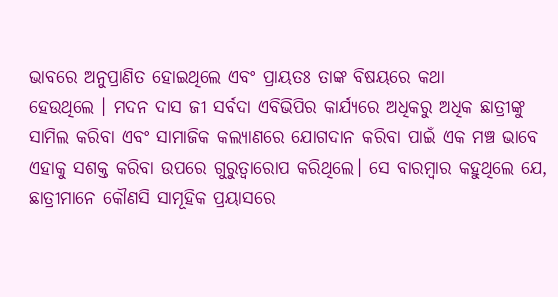ଭାବରେ ଅନୁପ୍ରାଣିତ ହୋଇଥିଲେ ଏବଂ ପ୍ରାୟତଃ ତାଙ୍କ ବିଷୟରେ କଥା
ହେଉଥିଲେ । ମଦନ ଦାସ ଜୀ ସର୍ବଦା ଏବିଭିପିର କାର୍ଯ୍ୟରେ ଅଧିକରୁ ଅଧିକ ଛାତ୍ରୀଙ୍କୁ
ସାମିଲ କରିବା ଏବଂ ସାମାଜିକ କଲ୍ୟାଣରେ ଯୋଗଦାନ କରିବା ପାଇଁ ଏକ ମଞ୍ଚ ଭାବେ
ଏହାକୁ ସଶକ୍ତ କରିବା ଉପରେ ଗୁରୁତ୍ୱାରୋପ କରିଥିଲେ। ସେ ବାରମ୍ବାର କହୁଥିଲେ ଯେ,
ଛାତ୍ରୀମାନେ କୌଣସି ସାମୂହିକ ପ୍ରୟାସରେ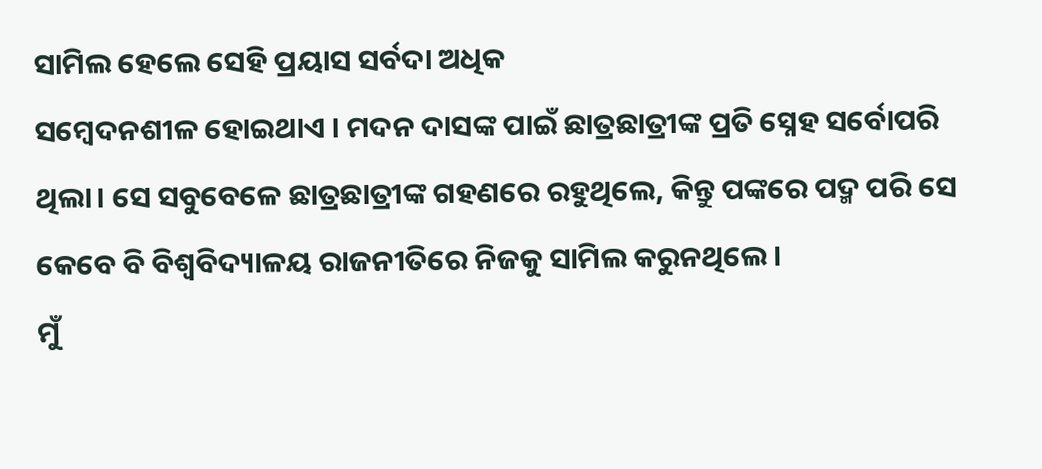ସାମିଲ ହେଲେ ସେହି ପ୍ରୟାସ ସର୍ବଦା ଅଧିକ
ସମ୍ବେଦନଶୀଳ ହୋଇଥାଏ । ମଦନ ଦାସଙ୍କ ପାଇଁ ଛାତ୍ରଛାତ୍ରୀଙ୍କ ପ୍ରତି ସ୍ନେହ ସର୍ବୋପରି
ଥିଲା। ସେ ସବୁବେଳେ ଛାତ୍ରଛାତ୍ରୀଙ୍କ ଗହଣରେ ରହୁଥିଲେ, କିନ୍ତୁ ପଙ୍କରେ ପଦ୍ମ ପରି ସେ
କେବେ ବି ବିଶ୍ୱବିଦ୍ୟାଳୟ ରାଜନୀତିରେ ନିଜକୁ ସାମିଲ କରୁନଥିଲେ।
ମୁଁ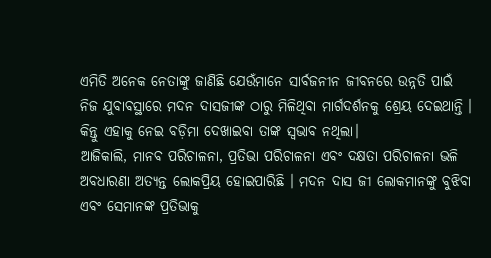ଏମିତି ଅନେକ ନେତାଙ୍କୁ ଜାଣିଛି ଯେଉଁମାନେ ସାର୍ବଜନୀନ ଜୀବନରେ ଉନ୍ନତି ପାଇଁ
ନିଜ ଯୁବାବସ୍ଥାରେ ମଦନ ଦାସଜୀଙ୍କ ଠାରୁ ମିଳିଥିବା ମାର୍ଗଦର୍ଶନକୁ ଶ୍ରେୟ ଦେଇଥାନ୍ତି ।
କିନ୍ତୁ ଏହାକୁ ନେଇ ବଡ଼ିମା ଦେଖାଇବା ତାଙ୍କ ସ୍ୱଭାବ ନଥିଲା।
ଆଜିକାଲି, ମାନବ ପରିଚାଳନା, ପ୍ରତିଭା ପରିଚାଳନା ଏବଂ ଦକ୍ଷତା ପରିଚାଳନା ଭଳି
ଅବଧାରଣା ଅତ୍ୟନ୍ତ ଲୋକପ୍ରିୟ ହୋଇପାରିଛି । ମଦନ ଦାସ ଜୀ ଲୋକମାନଙ୍କୁ ବୁଝିବା
ଏବଂ ସେମାନଙ୍କ ପ୍ରତିଭାକୁ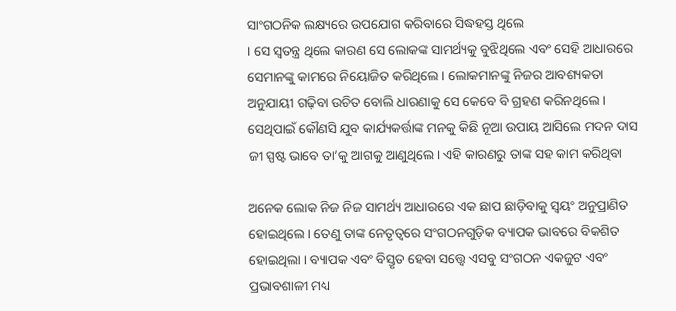ସାଂଗଠନିକ ଲକ୍ଷ୍ୟରେ ଉପଯୋଗ କରିବାରେ ସିଦ୍ଧହସ୍ତ ଥିଲେ
। ସେ ସ୍ୱତନ୍ତ୍ର ଥିଲେ କାରଣ ସେ ଲୋକଙ୍କ ସାମର୍ଥ୍ୟକୁ ବୁଝିଥିଲେ ଏବଂ ସେହି ଆଧାରରେ
ସେମାନଙ୍କୁ କାମରେ ନିୟୋଜିତ କରିଥିଲେ । ଲୋକମାନଙ୍କୁ ନିଜର ଆବଶ୍ୟକତା
ଅନୁଯାୟୀ ଗଢ଼ିବା ଉଚିତ ବୋଲି ଧାରଣାକୁ ସେ କେବେ ବି ଗ୍ରହଣ କରିନଥିଲେ ।
ସେଥିପାଇଁ କୌଣସି ଯୁବ କାର୍ଯ୍ୟକର୍ତ୍ତାଙ୍କ ମନକୁ କିଛି ନୂଆ ଉପାୟ ଆସିଲେ ମଦନ ଦାସ
ଜୀ ସ୍ପଷ୍ଟ ଭାବେ ତା’କୁ ଆଗକୁ ଆଣୁଥିଲେ। ଏହି କାରଣରୁ ତାଙ୍କ ସହ କାମ କରିଥିବା

ଅନେକ ଲୋକ ନିଜ ନିଜ ସାମର୍ଥ୍ୟ ଆଧାରରେ ଏକ ଛାପ ଛାଡ଼ିବାକୁ ସ୍ୱୟଂ ଅନୁପ୍ରାଣିତ
ହୋଇଥିଲେ। ତେଣୁ ତାଙ୍କ ନେତୃତ୍ୱରେ ସଂଗଠନଗୁଡ଼ିକ ବ୍ୟାପକ ଭାବରେ ବିକଶିତ
ହୋଇଥିଲା । ବ୍ୟାପକ ଏବଂ ବିସ୍ତୃତ ହେବା ସତ୍ତ୍ୱେ ଏସବୁ ସଂଗଠନ ଏକଜୁଟ ଏବଂ
ପ୍ରଭାବଶାଳୀ ମଧ୍ୟ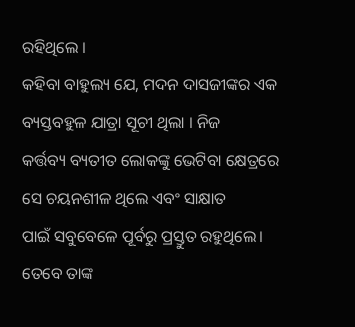ରହିଥିଲେ ।
କହିବା ବାହୁଲ୍ୟ ଯେ, ମଦନ ଦାସଜୀଙ୍କର ଏକ ବ୍ୟସ୍ତବହୁଳ ଯାତ୍ରା ସୂଚୀ ଥିଲା । ନିଜ
କର୍ତ୍ତବ୍ୟ ବ୍ୟତୀତ ଲୋକଙ୍କୁ ଭେଟିବା କ୍ଷେତ୍ରରେ ସେ ଚୟନଶୀଳ ଥିଲେ ଏବଂ ସାକ୍ଷାତ
ପାଇଁ ସବୁବେଳେ ପୂର୍ବରୁ ପ୍ରସ୍ତୁତ ରହୁଥିଲେ। ତେବେ ତାଙ୍କ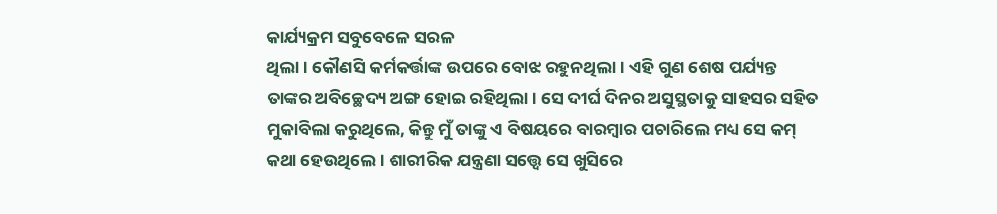କାର୍ଯ୍ୟକ୍ରମ ସବୁବେଳେ ସରଳ
ଥିଲା। କୌଣସି କର୍ମକର୍ତ୍ତାଙ୍କ ଉପରେ ବୋଝ ରହୁନଥିଲା। ଏହି ଗୁଣ ଶେଷ ପର୍ଯ୍ୟନ୍ତ
ତାଙ୍କର ଅବିଚ୍ଛେଦ୍ୟ ଅଙ୍ଗ ହୋଇ ରହିଥିଲା। ସେ ଦୀର୍ଘ ଦିନର ଅସୁସ୍ଥତାକୁ ସାହସର ସହିତ
ମୁକାବିଲା କରୁଥିଲେ, କିନ୍ତୁ ମୁଁ ତାଙ୍କୁ ଏ ବିଷୟରେ ବାରମ୍ବାର ପଚାରିଲେ ମଧ୍ୟ ସେ କମ୍‌
କଥା ହେଉଥିଲେ। ଶାରୀରିକ ଯନ୍ତ୍ରଣା ସତ୍ତ୍ୱେ ସେ ଖୁସିରେ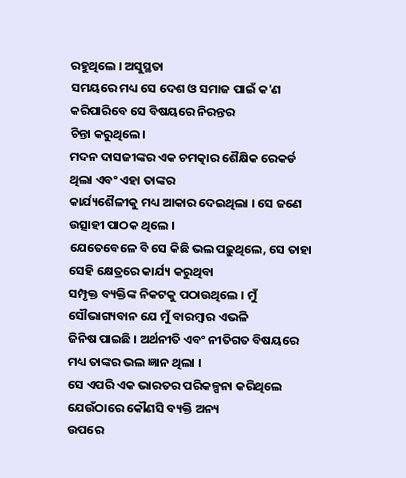ରହୁଥିଲେ । ଅସୁସ୍ଥତା
ସମୟରେ ମଧ୍ୟ ସେ ଦେଶ ଓ ସମାଜ ପାଇଁ କ'ଣ କରିପାରିବେ ସେ ବିଷୟରେ ନିରନ୍ତର
ଚିନ୍ତା କରୁଥିଲେ।
ମଦନ ଦାସଜୀଙ୍କର ଏକ ଚମତ୍କାର ଶୈକ୍ଷିକ ରେକର୍ଡ ଥିଲା ଏବଂ ଏହା ତାଙ୍କର
କାର୍ଯ୍ୟଶୈଳୀକୁ ମଧ୍ୟ ଆକାର ଦେଇଥିଲା । ସେ ଜଣେ ଉତ୍ସାହୀ ପାଠକ ଥିଲେ ।
ଯେତେବେଳେ ବି ସେ କିଛି ଭଲ ପଢ଼ୁଥିଲେ, ସେ ତାହା ସେହି କ୍ଷେତ୍ରରେ କାର୍ଯ୍ୟ କରୁଥିବା
ସମ୍ପୃକ୍ତ ବ୍ୟକ୍ତିଙ୍କ ନିକଟକୁ ପଠାଉଥିଲେ । ମୁଁ ସୌଭାଗ୍ୟବାନ ଯେ ମୁଁ ବାରମ୍ବାର ଏଭଳି
ଜିନିଷ ପାଇଛି । ଅର୍ଥନୀତି ଏବଂ ନୀତିଗତ ବିଷୟରେ ମଧ୍ୟ ତାଙ୍କର ଭଲ ଜ୍ଞାନ ଥିଲା ।
ସେ ଏପରି ଏକ ଭାରତର ପରିକଳ୍ପନା କରିଥିଲେ ଯେଉଁଠାରେ କୌଣସି ବ୍ୟକ୍ତି ଅନ୍ୟ
ଉପରେ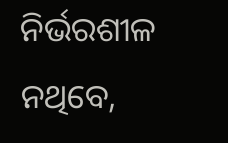ନିର୍ଭରଶୀଳ ନଥିବେ,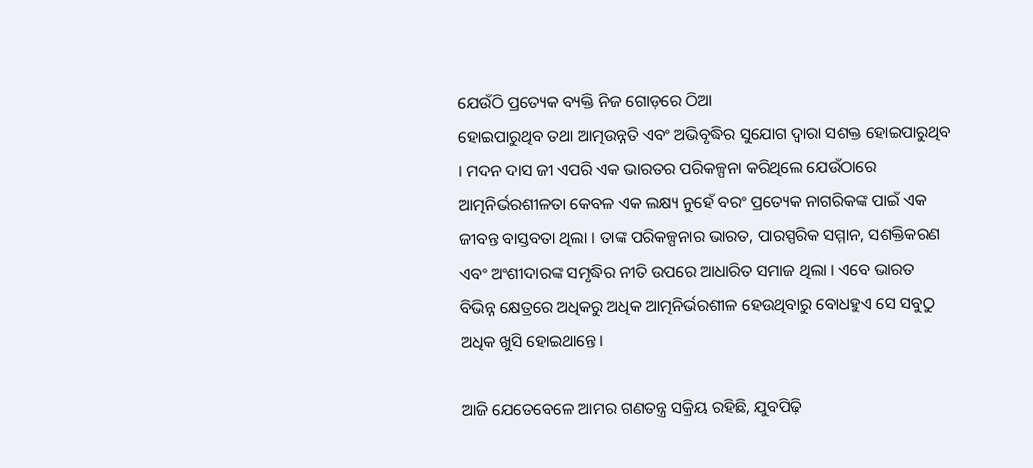ଯେଉଁଠି ପ୍ରତ୍ୟେକ ବ୍ୟକ୍ତି ନିଜ ଗୋଡ଼ରେ ଠିଆ
ହୋଇପାରୁଥିବ ତଥା ଆତ୍ମଉନ୍ନତି ଏବଂ ଅଭିବୃଦ୍ଧିର ସୁଯୋଗ ଦ୍ୱାରା ସଶକ୍ତ ହୋଇପାରୁଥିବ
। ମଦନ ଦାସ ଜୀ ଏପରି ଏକ ଭାରତର ପରିକଳ୍ପନା କରିଥିଲେ ଯେଉଁଠାରେ
ଆତ୍ମନିର୍ଭରଶୀଳତା କେବଳ ଏକ ଲକ୍ଷ୍ୟ ନୁହେଁ ବରଂ ପ୍ରତ୍ୟେକ ନାଗରିକଙ୍କ ପାଇଁ ଏକ
ଜୀବନ୍ତ ବାସ୍ତବତା ଥିଲା । ତାଙ୍କ ପରିକଳ୍ପନାର ଭାରତ, ପାରସ୍ପରିକ ସମ୍ମାନ, ସଶକ୍ତିକରଣ
ଏବଂ ଅଂଶୀଦାରଙ୍କ ସମୃଦ୍ଧିର ନୀତି ଉପରେ ଆଧାରିତ ସମାଜ ଥିଲା । ଏବେ ଭାରତ
ବିଭିନ୍ନ କ୍ଷେତ୍ରରେ ଅଧିକରୁ ଅଧିକ ଆତ୍ମନିର୍ଭରଶୀଳ ହେଉଥିବାରୁ ବୋଧହୁଏ ସେ ସବୁଠୁ
ଅଧିକ ଖୁସି ହୋଇଥାନ୍ତେ।

ଆଜି ଯେତେବେଳେ ଆମର ଗଣତନ୍ତ୍ର ସକ୍ରିୟ ରହିଛି, ଯୁବପିଢ଼ି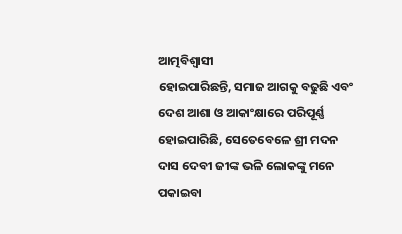ଆତ୍ମବିଶ୍ୱାସୀ
ହୋଇପାରିଛନ୍ତି, ସମାଜ ଆଗକୁ ବଢୁଛି ଏବଂ ଦେଶ ଆଶା ଓ ଆକାଂକ୍ଷାରେ ପରିପୂର୍ଣ୍ଣ
ହୋଇପାରିଛି, ସେତେବେଳେ ଶ୍ରୀ ମଦନ ଦାସ ଦେବୀ ଜୀଙ୍କ ଭଳି ଲୋକଙ୍କୁ ମନେ
ପକାଇବା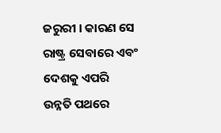ଜରୁରୀ । କାରଣ ସେ ରାଷ୍ଟ୍ର ସେବାରେ ଏବଂ ଦେଶକୁ ଏପରି ଉନ୍ନତି ପଥରେ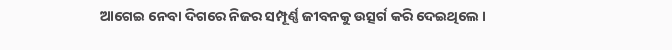ଆଗେଇ ନେବା ଦିଗରେ ନିଜର ସମ୍ପୂର୍ଣ୍ଣ ଜୀବନକୁ ଉତ୍ସର୍ଗ କରି ଦେଇଥିଲେ ।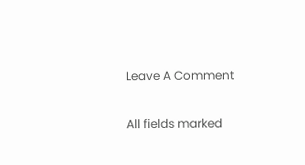Leave A Comment

All fields marked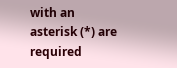with an asterisk (*) are required